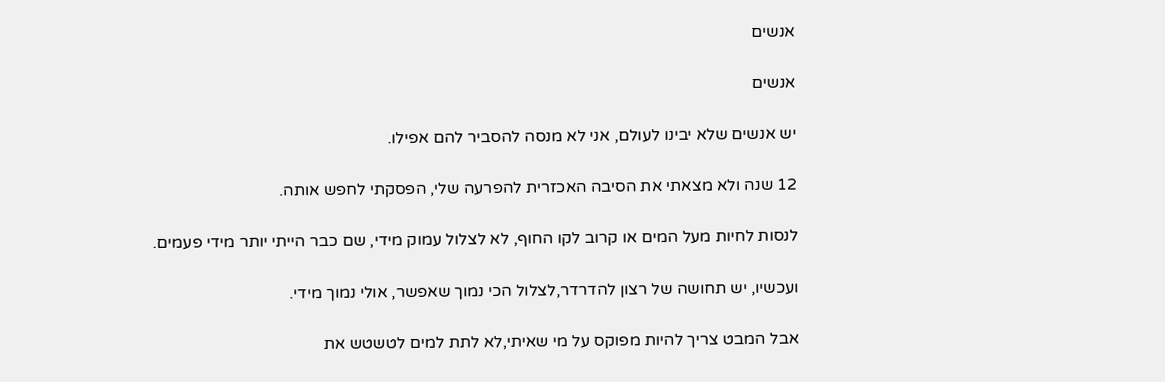אנשים

אנשים

יש אנשים שלא יבינו לעולם, אני לא מנסה להסביר להם אפילו.

12 שנה ולא מצאתי את הסיבה האכזרית להפרעה שלי, הפסקתי לחפש אותה.

לנסות לחיות מעל המים או קרוב לקו החוף, לא לצלול עמוק מידי, שם כבר הייתי יותר מידי פעמים.

ועכשיו, יש תחושה של רצון להדרדר,לצלול הכי נמוך שאפשר, אולי נמוך מידי.

אבל המבט צריך להיות מפוקס על מי שאיתי,לא לתת למים לטשטש את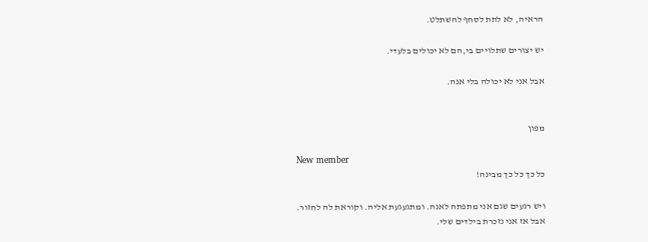הראיה, לא לתת לסחף להשתלט.

יש יצורים שתלויים בי,הם לא יכולים בלעדי.

אבל אני לא יכולה בלי אנה.


מפון

New member
כל כך כל כך מבינה!

ויש רגעים שגם אני מתפתה לאנה. ומתגעגעת אליה. וקוראת לה לחזור.
אבל אז אני נזכרת בילדים שלי.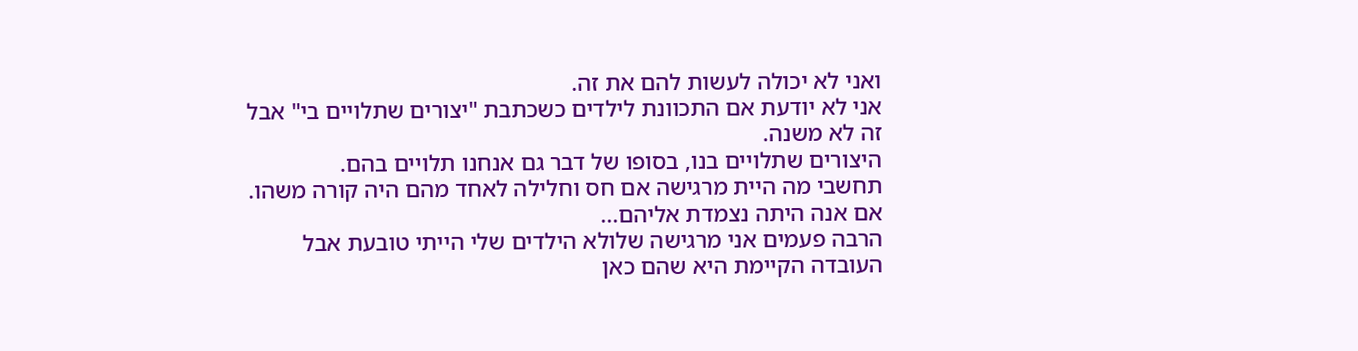ואני לא יכולה לעשות להם את זה.
אני לא יודעת אם התכוונת לילדים כשכתבת "יצורים שתלויים בי" אבל זה לא משנה.
היצורים שתלויים בנו, בסופו של דבר גם אנחנו תלויים בהם.
תחשבי מה היית מרגישה אם חס וחלילה לאחד מהם היה קורה משהו. אם אנה היתה נצמדת אליהם...
הרבה פעמים אני מרגישה שלולא הילדים שלי הייתי טובעת אבל העובדה הקיימת היא שהם כאן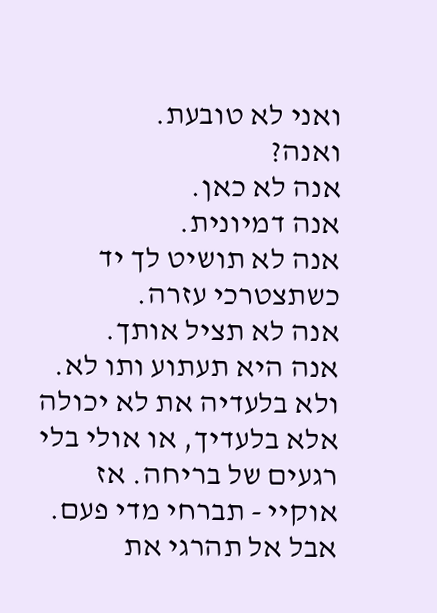ואני לא טובעת.
ואנה?
אנה לא כאן.
אנה דמיונית.
אנה לא תושיט לך יד כשתצטרכי עזרה.
אנה לא תציל אותך.
אנה היא תעתוע ותו לא.
ולא בלעדיה את לא יכולה אלא בלעדיך, או אולי בלי רגעים של בריחה. אז אוקיי - תברחי מדי פעם. אבל אל תהרגי את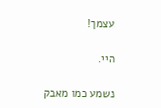עצמך!

היי.

נשמע כמו מאבק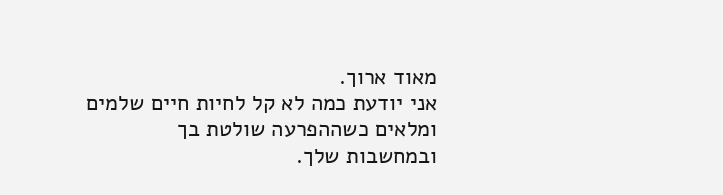מאוד ארוך.
אני יודעת כמה לא קל לחיות חיים שלמים ומלאים כשההפרעה שולטת בך ובמחשבות שלך.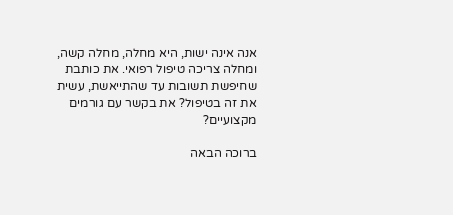אנה אינה ישות, היא מחלה, מחלה קשה, ומחלה צריכה טיפול רפואי. את כותבת שחיפשת תשובות עד שהתייאשת, עשית את זה בטיפול? את בקשר עם גורמים מקצועיים?

ברוכה הבאה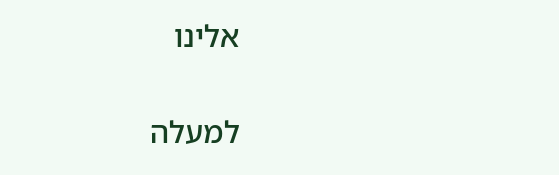אלינו

למעלה